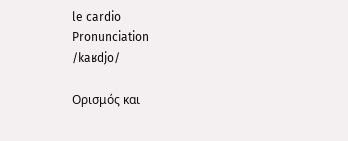le cardio
Pronunciation
/kaʁdjo/

Ορισμός και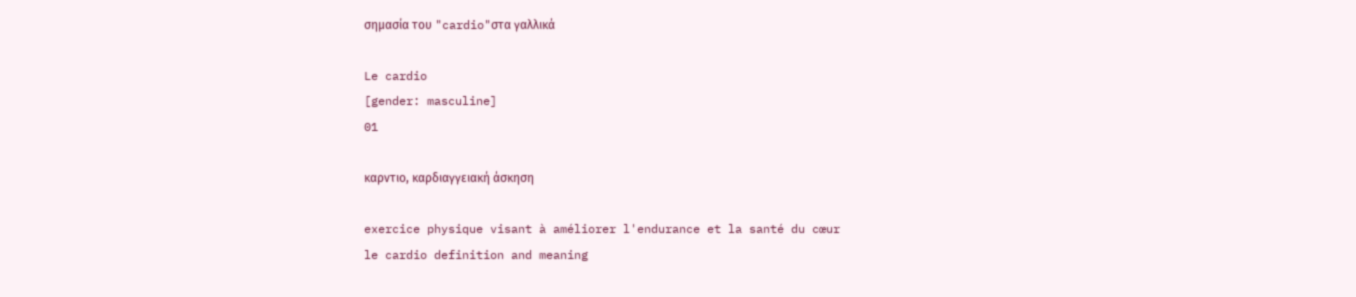σημασία του "cardio"στα γαλλικά

Le cardio
[gender: masculine]
01

καρντιο, καρδιαγγειακή άσκηση

exercice physique visant à améliorer l'endurance et la santé du cœur
le cardio definition and meaning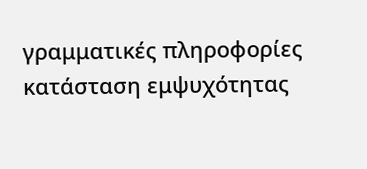γραμματικές πληροφορίες
κατάσταση εμψυχότητας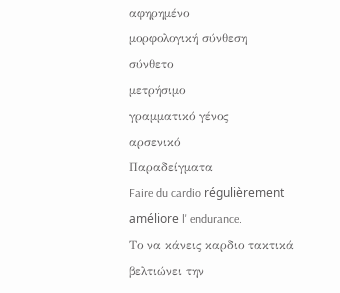αφηρημένο
μορφολογική σύνθεση
σύνθετο
μετρήσιμο
γραμματικό γένος
αρσενικό
Παραδείγματα
Faire du cardio régulièrement améliore l' endurance.
Το να κάνεις καρδιο τακτικά βελτιώνει την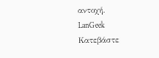αντοχή.
LanGeek
Κατεβάστε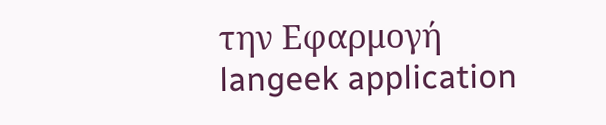την Εφαρμογή
langeek application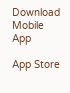Download Mobile App

App Store